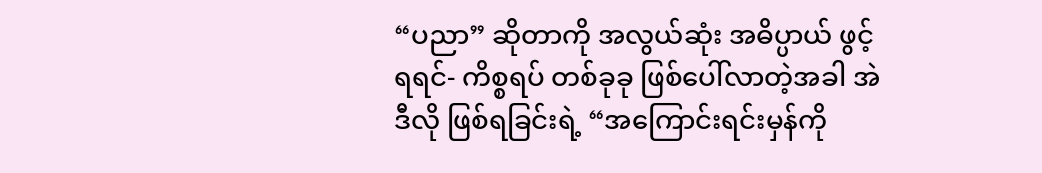“ပညာ” ဆိုတာကို အလွယ်ဆုံး အဓိပ္ပာယ် ဖွင့်ရရင်- ကိစ္စရပ် တစ်ခုခု ဖြစ်ပေါ်လာတဲ့အခါ အဲဒီလို ဖြစ်ရခြင်းရဲ့ “အကြောင်းရင်းမှန်ကို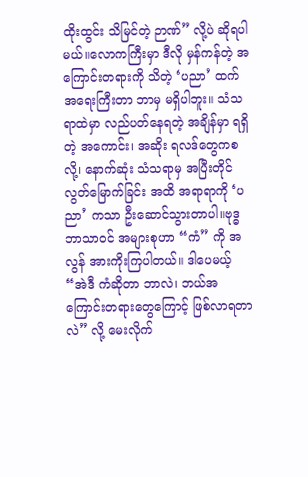ထိုးထွင်း သိမြင်တဲ့ ဉာဏ်” လို့ပဲ ဆိုရပါမယ်။လောကကြီးမှာ ဒီလို မှန်ကန်တဲ့ အကြောင်းတရားကို သိတဲ့ ‘ပညာ’ ထက် အရေးကြီးတာ ဘာမှ မရှိပါဘူး။ သံသရာထဲမှာ လည်ပတ်နေရတဲ့ အချိန်မှာ ရရှိတဲ့ အကောင်း၊ အဆိုး ရလဒ်တွေကစလို့၊ နောက်ဆုံး သံသရာမှ အပြီးတိုင် လွတ်မြောက်ခြင်း အထိ အရာရာကို ‘ပညာ’ ကသာ ဦးဆောင်သွားတာပါ။ဗုဒ္ဓဘာသာဝင် အများစုဟာ “ကံ” ကို အလွန် အားကိုးကြပါတယ်။ ဒါပေမယ့် “အဲဒီ ကံဆိုတာ ဘာလဲ၊ ဘယ်အကြောင်းတရားတွေကြောင့် ဖြစ်လာရတာလဲ” လို့ မေးလိုက်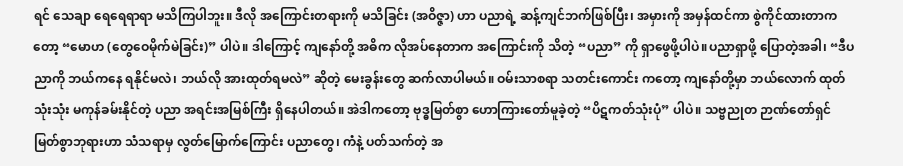ရင် သေချာ ရေရေရာရာ မသိကြပါဘူး။ ဒီလို အကြောင်းတရားကို မသိခြင်း (အဝိဇ္ဇာ) ဟာ ပညာရဲ့ ဆန့်ကျင်ဘက်ဖြစ်ပြီး၊ အမှားကို အမှန်ထင်ကာ စွဲကိုင်ထားတာကတော့ “မောဟ (တွေဝေမိုက်မဲခြင်း)” ပါပဲ။ ဒါကြောင့် ကျနော်တို့ အဓိက လိုအပ်နေတာက အကြောင်းကို သိတဲ့ “ပညာ” ကို ရှာဖွေဖို့ပါပဲ။ပညာရှာဖို့ ပြောတဲ့အခါ၊ “ဒီပညာကို ဘယ်ကနေ ရနိုင်မလဲ၊ ဘယ်လို အားထုတ်ရမလဲ” ဆိုတဲ့ မေးခွန်းတွေ ဆက်လာပါမယ်။ ဝမ်းသာစရာ သတင်းကောင်း ကတော့ ကျနော်တို့မှာ ဘယ်လောက် ထုတ်သုံးသုံး မကုန်ခမ်းနိုင်တဲ့ ပညာ အရင်းအမြစ်ကြီး ရှိနေပါတယ်။ အဲဒါကတော့ ဗုဒ္ဓမြတ်စွာ ဟောကြားတော်မူခဲ့တဲ့ “ပိဋကတ်သုံးပုံ” ပါပဲ။ သဗ္ဗညုတ ဉာဏ်တော်ရှင် မြတ်စွာဘုရားဟာ သံသရာမှ လွတ်မြောက်ကြောင်း ပညာတွေ၊ ကံနဲ့ ပတ်သက်တဲ့ အ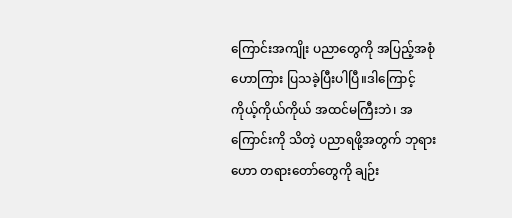ကြောင်းအကျိုး ပညာတွေကို အပြည့်အစုံ ဟောကြား ပြသခဲ့ပြီးပါပြီ။ဒါကြောင့် ကိုယ့်ကိုယ်ကိုယ် အထင်မကြီးဘဲ၊ အကြောင်းကို သိတဲ့ ပညာရဖို့အတွက် ဘုရားဟော တရားတော်တွေကို ချဉ်း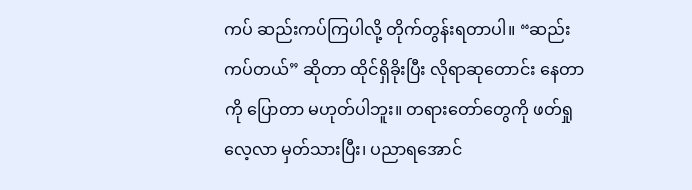ကပ် ဆည်းကပ်ကြပါလို့ တိုက်တွန်းရတာပါ။ “ဆည်းကပ်တယ်” ဆိုတာ ထိုင်ရှိခိုးပြီး လိုရာဆုတောင်း နေတာကို ပြောတာ မဟုတ်ပါဘူး။ တရားတော်တွေကို ဖတ်ရှု လေ့လာ မှတ်သားပြီး၊ ပညာရအောင်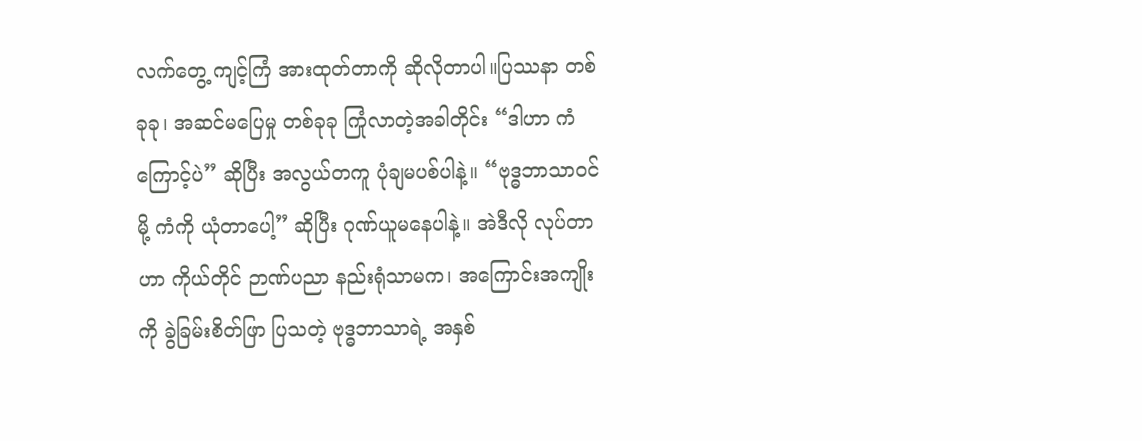လက်တွေ့ ကျင့်ကြံ အားထုတ်တာကို ဆိုလိုတာပါ။ပြဿနာ တစ်ခုခု၊ အဆင်မပြေမှု တစ်ခုခု ကြုံလာတဲ့အခါတိုင်း “ဒါဟာ ကံကြောင့်ပဲ” ဆိုပြီး အလွယ်တကူ ပုံချမပစ်ပါနဲ့။ “ဗုဒ္ဓဘာသာဝင်မို့ ကံကို ယုံတာပေါ့” ဆိုပြီး ဂုဏ်ယူမနေပါနဲ့။ အဲဒီလို လုပ်တာဟာ ကိုယ်တိုင် ဉာဏ်ပညာ နည်းရုံသာမက၊ အကြောင်းအကျိုးကို ခွဲခြမ်းစိတ်ဖြာ ပြသတဲ့ ဗုဒ္ဓဘာသာရဲ့ အနှစ်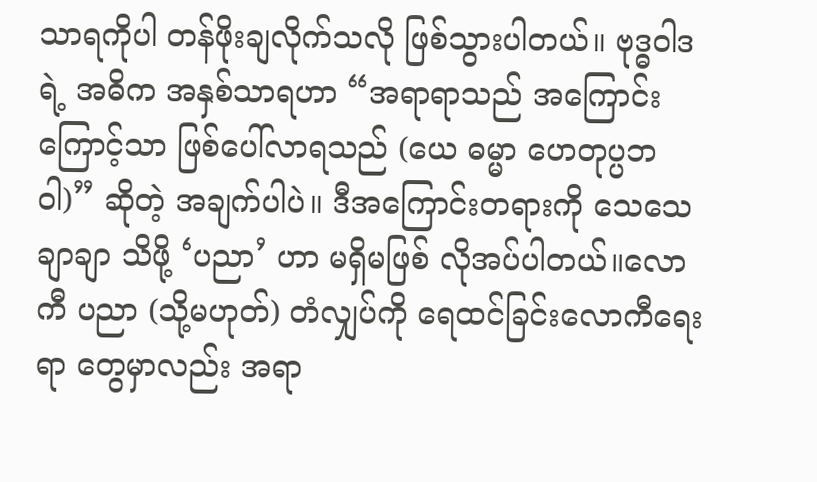သာရကိုပါ တန်ဖိုးချလိုက်သလို ဖြစ်သွားပါတယ်။ ဗုဒ္ဓဝါဒရဲ့ အဓိက အနှစ်သာရဟာ “အရာရာသည် အကြောင်းကြောင့်သာ ဖြစ်ပေါ်လာရသည် (ယေ ဓမ္မာ ဟေတုပ္ပဘဝါ)” ဆိုတဲ့ အချက်ပါပဲ။ ဒီအကြောင်းတရားကို သေသေချာချာ သိဖို့ ‘ပညာ’ ဟာ မရှိမဖြစ် လိုအပ်ပါတယ်။လောကီ ပညာ (သို့မဟုတ်) တံလျှပ်ကို ရေထင်ခြင်းလောကီရေးရာ တွေမှာလည်း အရာ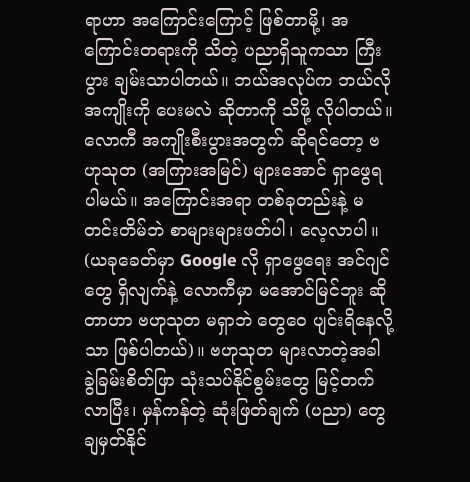ရာဟာ အကြောင်းကြောင့် ဖြစ်တာမို့၊ အကြောင်းတရားကို သိတဲ့ ပညာရှိသူကသာ ကြီးပွား ချမ်းသာပါတယ်။ ဘယ်အလုပ်က ဘယ်လို အကျိုးကို ပေးမလဲ ဆိုတာကို သိဖို့ လိုပါတယ်။လောကီ အကျိုးစီးပွားအတွက် ဆိုရင်တော့ ဗဟုသုတ (အကြားအမြင်) များအောင် ရှာဖွေရပါမယ်။ အကြောင်းအရာ တစ်ခုတည်းနဲ့ မတင်းတိမ်ဘဲ စာများများဖတ်ပါ၊ လေ့လာပါ။ (ယခုခေတ်မှာ Google လို ရှာဖွေရေး အင်ဂျင်တွေ ရှိလျက်နဲ့ လောကီမှာ မအောင်မြင်ဘူး ဆိုတာဟာ ဗဟုသုတ မရှာဘဲ တွေဝေ ပျင်းရိနေလို့သာ ဖြစ်ပါတယ်)။ ဗဟုသုတ များလာတဲ့အခါ ခွဲခြမ်းစိတ်ဖြာ သုံးသပ်နိုင်စွမ်းတွေ မြင့်တက်လာပြီး၊ မှန်ကန်တဲ့ ဆုံးဖြတ်ချက် (ပညာ) တွေ ချမှတ်နိုင်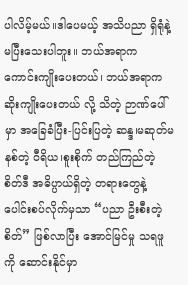ပါလိမ့်မယ်။ဒါပေမယ့် အသိပညာ ရှိရုံနဲ့ မပြီးသေးပါဘူး။ ဘယ်အရာက ကောင်းကျိုးပေးတယ်၊ ဘယ်အရာက ဆိုးကျိုးပေးတယ် လို့ သိတဲ့ ဉာဏ်ပေါ်မှာ အခြေခံပြီး-ပြင်းပြတဲ့ ဆန္ဒ၊မဆုတ်မနစ်တဲ့ ဝီရိယ၊စူးစိုက် တည်ကြည်တဲ့ စိတ်ဒီ အဓိပ္ပာယ်ရှိတဲ့ တရားတွေနဲ့ ပေါင်းစပ်လိုက်မှသာ “ပညာ ဦးစီးတဲ့ စိတ်” ဖြစ်လာပြီး အောင်မြင်မှု သရဖူကို ဆောင်းနိုင်မှာ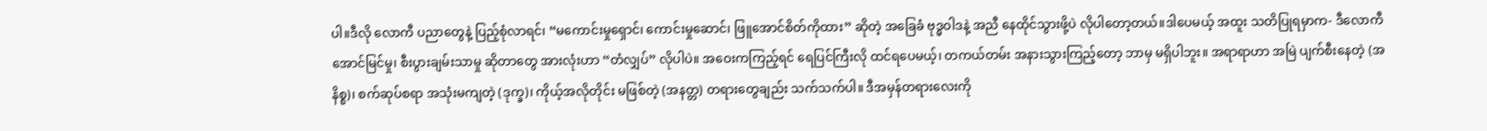ပါ။ဒီလို လောကီ ပညာတွေနဲ့ ပြည့်စုံလာရင်၊ “မကောင်းမှုရှောင်၊ ကောင်းမှုဆောင်၊ ဖြူအောင်စိတ်ကိုထား” ဆိုတဲ့ အခြေခံ ဗုဒ္ဓဝါဒနဲ့ အညီ နေထိုင်သွားဖို့ပဲ လိုပါတော့တယ်။ဒါပေမယ့် အထူး သတိပြုရမှာက- ဒီလောကီ အောင်မြင်မှု၊ စီးပွားချမ်းသာမှု ဆိုတာတွေ အားလုံးဟာ “တံလျှပ်” လိုပါပဲ။ အဝေးကကြည့်ရင် ရေပြင်ကြီးလို ထင်ရပေမယ့်၊ တကယ်တမ်း အနားသွားကြည့်တော့ ဘာမှ မရှိပါဘူး။ အရာရာဟာ အမြဲ ပျက်စီးနေတဲ့ (အနိစ္စ)၊ စက်ဆုပ်စရာ အသုံးမကျတဲ့ (ဒုက္ခ)၊ ကိုယ့်အလိုတိုင်း မဖြစ်တဲ့ (အနတ္တ) တရားတွေချည်း သက်သက်ပါ။ ဒီအမှန်တရားလေးကို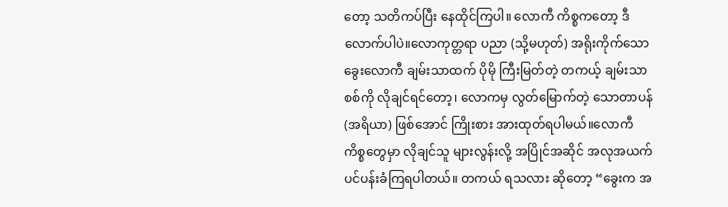တော့ သတိကပ်ပြီး နေထိုင်ကြပါ။ လောကီ ကိစ္စကတော့ ဒီလောက်ပါပဲ။လောကုတ္တရာ ပညာ (သို့မဟုတ်) အရိုးကိုက်သော ခွေးလောကီ ချမ်းသာထက် ပိုမို ကြီးမြတ်တဲ့ တကယ့် ချမ်းသာစစ်ကို လိုချင်ရင်တော့၊ လောကမှ လွတ်မြောက်တဲ့ သောတာပန် (အရိယာ) ဖြစ်အောင် ကြိုးစား အားထုတ်ရပါမယ်။လောကီ ကိစ္စတွေမှာ လိုချင်သူ များလွန်းလို့ အပြိုင်အဆိုင် အလုအယက် ပင်ပန်းခံကြရပါတယ်။ တကယ် ရသလား ဆိုတော့ “ခွေးက အ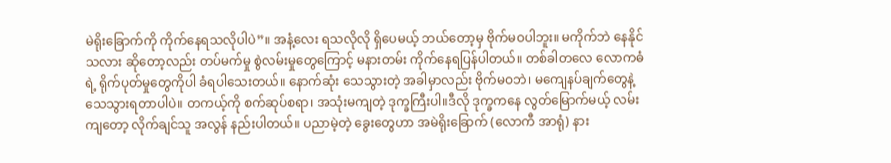မဲရိုးခြောက်ကို ကိုက်နေရသလိုပါပဲ”။ အနံ့လေး ရသလိုလို ရှိပေမယ့် ဘယ်တော့မှ ဗိုက်မဝပါဘူး။ မကိုက်ဘဲ နေနိုင်သလား ဆိုတော့လည်း တပ်မက်မှု စွဲလမ်းမှုတွေကြောင့် မနားတမ်း ကိုက်နေရပြန်ပါတယ်။ တစ်ခါတလေ လောကဓံရဲ့ ရိုက်ပုတ်မှုတွေကိုပါ ခံရပါသေးတယ်။ နောက်ဆုံး သေသွားတဲ့ အခါမှာလည်း ဗိုက်မဝဘဲ၊ မကျေနပ်ချက်တွေနဲ့ သေသွားရတာပါပဲ။ တကယ့်ကို စက်ဆုပ်စရာ၊ အသုံးမကျတဲ့ ဒုက္ခကြီးပါ။ဒီလို ဒုက္ခကနေ လွတ်မြောက်မယ့် လမ်းကျတော့ လိုက်ချင်သူ အလွန် နည်းပါတယ်။ ပညာမဲ့တဲ့ ခွေးတွေဟာ အမဲရိုးခြောက် (လောကီ အာရုံ) နား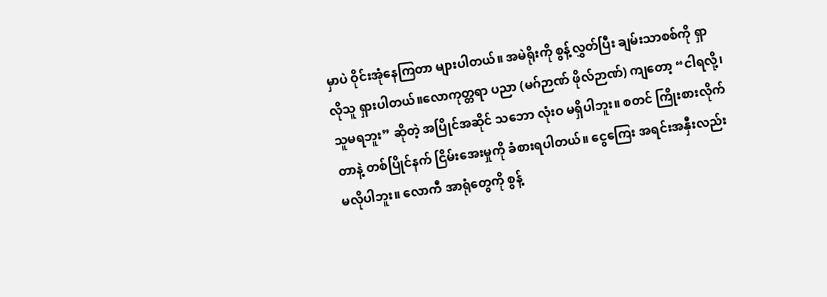မှာပဲ ဝိုင်းအုံနေကြတာ များပါတယ်။ အမဲရိုးကို စွန့်လွှတ်ပြီး ချမ်းသာစစ်ကို ရှာလိုသူ ရှားပါတယ်။လောကုတ္တရာ ပညာ (မဂ်ဉာဏ် ဖိုလ်ဉာဏ်) ကျတော့ “ငါရလို့၊ သူမရဘူး” ဆိုတဲ့ အပြိုင်အဆိုင် သဘော လုံးဝ မရှိပါဘူး။ စတင် ကြိုးစားလိုက်တာနဲ့ တစ်ပြိုင်နက် ငြိမ်းအေးမှုကို ခံစားရပါတယ်။ ငွေကြေး အရင်းအနှီးလည်း မလိုပါဘူး။ လောကီ အာရုံတွေကို စွန့်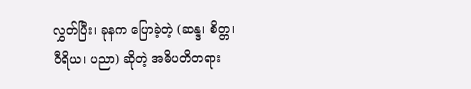လွှတ်ပြီး၊ ခုနက ပြောခဲ့တဲ့ (ဆန္ဒ၊ စိတ္တ၊ ဝီရိယ၊ ပညာ) ဆိုတဲ့ အဓိပတိတရား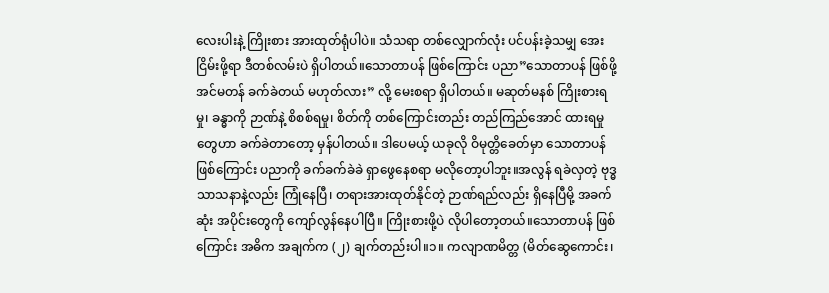လေးပါးနဲ့ ကြိုးစား အားထုတ်ရုံပါပဲ။ သံသရာ တစ်လျှောက်လုံး ပင်ပန်းခဲ့သမျှ အေးငြိမ်းဖို့ရာ ဒီတစ်လမ်းပဲ ရှိပါတယ်။သောတာပန် ဖြစ်ကြောင်း ပညာ”သောတာပန် ဖြစ်ဖို့ အင်မတန် ခက်ခဲတယ် မဟုတ်လား” လို့ မေးစရာ ရှိပါတယ်။ မဆုတ်မနစ် ကြိုးစားရမှု၊ ခန္ဓာကို ဉာဏ်နဲ့ စိစစ်ရမှု၊ စိတ်ကို တစ်ကြောင်းတည်း တည်ကြည်အောင် ထားရမှု တွေဟာ ခက်ခဲတာတော့ မှန်ပါတယ်။ ဒါပေမယ့် ယခုလို ဝိမုတ္တိခေတ်မှာ သောတာပန် ဖြစ်ကြောင်း ပညာကို ခက်ခက်ခဲခဲ ရှာဖွေနေစရာ မလိုတော့ပါဘူး။အလွန် ရခဲလှတဲ့ ဗုဒ္ဓသာသနာနဲ့လည်း ကြုံနေပြီ၊ တရားအားထုတ်နိုင်တဲ့ ဉာဏ်ရည်လည်း ရှိနေပြီမို့ အခက်ဆုံး အပိုင်းတွေကို ကျော်လွန်နေပါပြီ။ ကြိုးစားဖို့ပဲ လိုပါတော့တယ်။သောတာပန် ဖြစ်ကြောင်း အဓိက အချက်က (၂) ချက်တည်းပါ။၁။ ကလျာဏမိတ္တ (မိတ်ဆွေကောင်း၊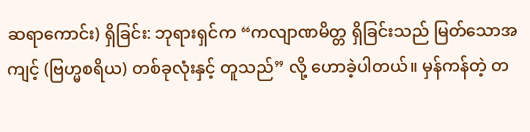ဆရာကောင်း) ရှိခြင်း: ဘုရားရှင်က “ကလျာဏမိတ္တ ရှိခြင်းသည် မြတ်သောအကျင့် (ဗြဟ္မစရိယ) တစ်ခုလုံးနှင့် တူသည်” လို့ ဟောခဲ့ပါတယ်။ မှန်ကန်တဲ့ တ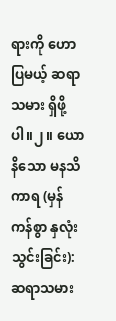ရားကို ဟောပြမယ့် ဆရာသမား ရှိဖို့ပါ။၂။ ယောနိသော မနသိကာရ (မှန်ကန်စွာ နှလုံးသွင်းခြင်း): ဆရာသမား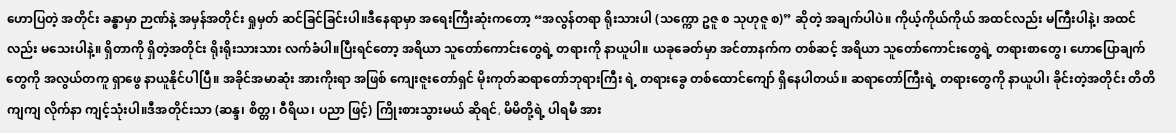ဟောပြတဲ့ အတိုင်း ခန္ဓာမှာ ဉာဏ်နဲ့ အမှန်အတိုင်း ရှုမှတ် ဆင်ခြင်ခြင်းပါ။ဒီနေရာမှာ အရေးကြီးဆုံးကတော့ “အလွန်တရာ ရိုးသားပါ (သက္ကော ဥဇူ စ သုဟုဇူ စ)” ဆိုတဲ့ အချက်ပါပဲ။ ကိုယ့်ကိုယ်ကိုယ် အထင်လည်း မကြီးပါနဲ့၊ အထင်လည်း မသေးပါနဲ့။ ရှိတာကို ရှိတဲ့အတိုင်း ရိုးရိုးသားသား လက်ခံပါ။ပြီးရင်တော့ အရိယာ သူတော်ကောင်းတွေရဲ့ တရားကို နာယူပါ။ ယခုခေတ်မှာ အင်တာနက်က တစ်ဆင့် အရိယာ သူတော်ကောင်းတွေရဲ့ တရားစာတွေ၊ ဟောပြောချက်တွေကို အလွယ်တကူ ရှာဖွေ နာယူနိုင်ပါပြီ။ အခိုင်အမာဆုံး အားကိုးရာ အဖြစ် ကျေးဇူးတော်ရှင် မိုးကုတ်ဆရာတော်ဘုရားကြီး ရဲ့ တရားခွေ တစ်ထောင်ကျော် ရှိနေပါတယ်။ ဆရာတော်ကြီးရဲ့ တရားတွေကို နာယူပါ၊ ခိုင်းတဲ့အတိုင်း တိတိကျကျ လိုက်နာ ကျင့်သုံးပါ။ဒီအတိုင်းသာ (ဆန္ဒ၊ စိတ္တ၊ ဝီရိယ၊ ပညာ ဖြင့်) ကြိုးစားသွားမယ် ဆိုရင်، မိမိတို့ရဲ့ ပါရမီ အား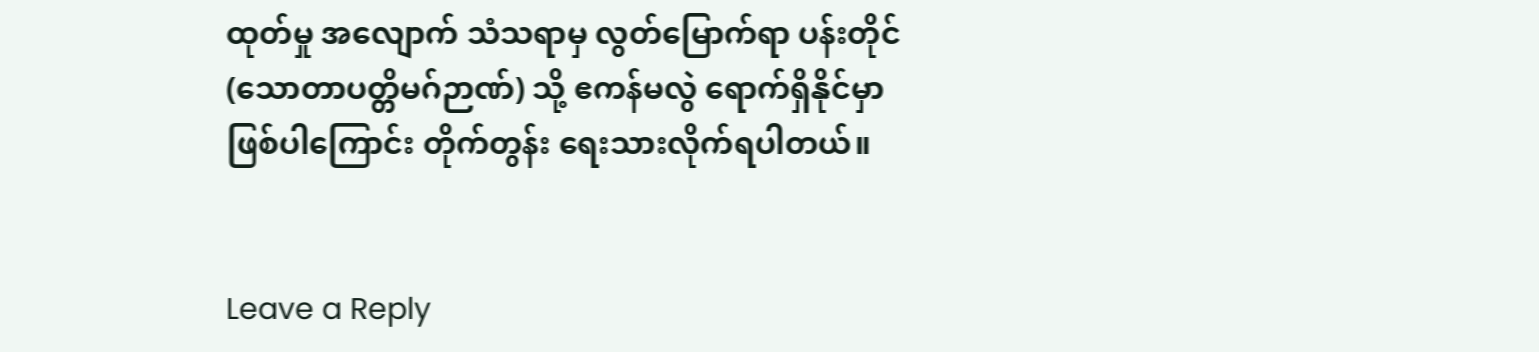ထုတ်မှု အလျောက် သံသရာမှ လွတ်မြောက်ရာ ပန်းတိုင် (သောတာပတ္တိမဂ်ဉာဏ်) သို့ ဧကန်မလွဲ ရောက်ရှိနိုင်မှာ ဖြစ်ပါကြောင်း တိုက်တွန်း ရေးသားလိုက်ရပါတယ်။


Leave a Reply